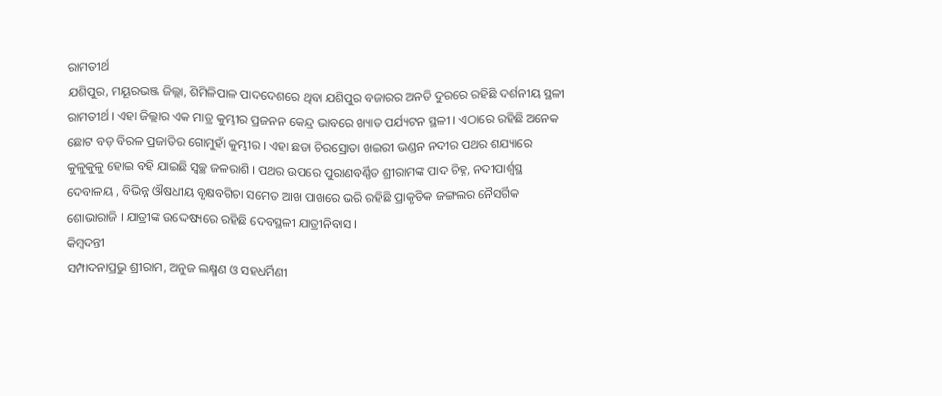ରାମତୀର୍ଥ
ଯଶିପୁର, ମୟୂରଭଞ୍ଜ ଜିଲ୍ଲା, ଶିମିଳିପାଳ ପାଦଦେଶରେ ଥିବା ଯଶିପୁର ବଜାରର ଅନତି ଦୁରରେ ରହିଛି ଦର୍ଶନୀୟ ସ୍ଥଳୀ ରାମତୀର୍ଥ । ଏହା ଜିଲ୍ଲାର ଏକ ମାତ୍ର କୁମ୍ଭୀର ପ୍ରଜନନ କେନ୍ଦ୍ର ଭାବରେ ଖ୍ୟାତ ପର୍ଯ୍ୟଟନ ସ୍ଥଳୀ । ଏଠାରେ ରହିଛି ଅନେକ ଛୋଟ ବଡ଼ ବିରଳ ପ୍ରଜାତିର ଗୋମୁହାଁ କୁମ୍ଭୀର । ଏହା ଛଡା ଚିରସ୍ରୋତା ଖଇରୀ ଭଣ୍ଡନ ନଦୀର ପଥର ଶଯ୍ୟାରେ କୁଳୁକୁଳୁ ହୋଇ ବହି ଯାଇଛି ସ୍ୱଚ୍ଛ ଜଳରାଶି । ପଥର ଉପରେ ପୁରାଣବର୍ଣ୍ଣିତ ଶ୍ରୀରାମଙ୍କ ପାଦ ଚିହ୍ନ, ନଦୀପାର୍ଶ୍ୱସ୍ଥ ଦେବାଳୟ , ବିଭିନ୍ନ ଔଷଧୀୟ ବୃକ୍ଷବଗିଚା ସମେତ ଆଖ ପାଖରେ ଭରି ରହିଛି ପ୍ରାକୃତିକ ଜଙ୍ଗଲର ନୈସର୍ଗିକ ଶୋଭାରାଜି । ଯାତ୍ରୀଙ୍କ ଉଦ୍ଦେଷ୍ୟରେ ରହିଛି ଦେବସ୍ଥଳୀ ଯାତ୍ରୀନିବାସ ।
କିମ୍ବଦନ୍ତୀ
ସମ୍ପାଦନାପ୍ରଭୁ ଶ୍ରୀରାମ, ଅନୁଜ ଲକ୍ଷ୍ମଣ ଓ ସହଧର୍ମିଣୀ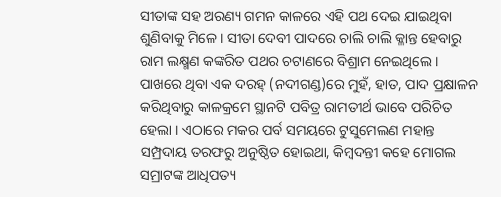ସୀତାଙ୍କ ସହ ଅରଣ୍ୟ ଗମନ କାଳରେ ଏହି ପଥ ଦେଇ ଯାଇଥିବା ଶୁଣିବାକୁ ମିଳେ । ସୀତା ଦେବୀ ପାଦରେ ଚାଲି ଚାଲି କ୍ଳାନ୍ତ ହେବାରୁ ରାମ ଲକ୍ଷ୍ମଣ କଙ୍କରିତ ପଥର ଚଟାଣରେ ବିଶ୍ରାମ ନେଇଥିଲେ । ପାଖରେ ଥିବା ଏକ ଦରହ୍ (ନଦୀଗଣ୍ଡ)ରେ ମୁହଁ, ହାତ, ପାଦ ପ୍ରକ୍ଷାଳନ କରିଥିବାରୁ କାଳକ୍ରମେ ସ୍ଥାନଟି ପବିତ୍ର ରାମତୀର୍ଥ ଭାବେ ପରିଚିତ ହେଲା । ଏଠାରେ ମକର ପର୍ବ ସମୟରେ ଟୁସୁମେଲଣ ମହାନ୍ତ ସମ୍ପ୍ରଦାୟ ତରଫରୁ ଅନୁଷ୍ଠିତ ହୋଇଥା, କିମ୍ବଦନ୍ତୀ କହେ ମୋଗଲ ସମ୍ରାଟଙ୍କ ଆଧିପତ୍ୟ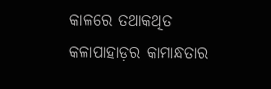କାଳରେ ତଥାକଥିତ କଳାପାହାଡ଼ର କାମାନ୍ଧତାର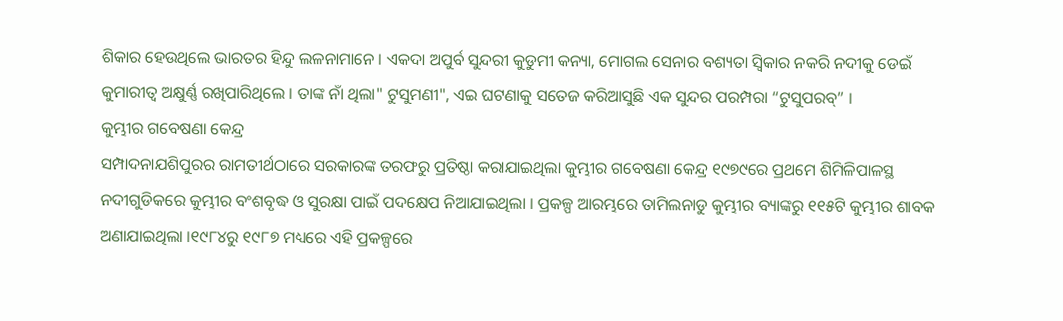ଶିକାର ହେଉଥିଲେ ଭାରତର ହିନ୍ଦୁ ଲଳନାମାନେ । ଏକଦା ଅପୁର୍ବ ସୁନ୍ଦରୀ କୁଡୁମୀ କନ୍ୟା, ମୋଗଲ ସେନାର ବଶ୍ୟତା ସ୍ୱିକାର ନକରି ନଦୀକୁ ଡେଇଁ କୁମାରୀତ୍ୱ ଅକ୍ଷୁର୍ଣ୍ଣ ରଖିପାରିଥିଲେ । ତାଙ୍କ ନାଁ ଥିଲା" ଟୁସୁମଣୀ", ଏଇ ଘଟଣାକୁ ସତେଜ କରିଆସୁଛି ଏକ ସୁନ୍ଦର ପରମ୍ପରା “ଟୁସୁପରବ୍” ।
କୁମ୍ଭୀର ଗବେଷଣା କେନ୍ଦ୍ର
ସମ୍ପାଦନାଯଶିପୁରର ରାମତୀର୍ଥଠାରେ ସରକାରଙ୍କ ତରଫରୁ ପ୍ରତିଷ୍ଠା କରାଯାଇଥିଲା କୁମ୍ଭୀର ଗବେଷଣା କେନ୍ଦ୍ର ୧୯୭୯ରେ ପ୍ରଥମେ ଶିମିଳିପାଳସ୍ଥ ନଦୀଗୁଡିକରେ କୁମ୍ଭୀର ବଂଶବୃଦ୍ଧ ଓ ସୁରକ୍ଷା ପାଇଁ ପଦକ୍ଷେପ ନିଆଯାଇଥିଲା । ପ୍ରକଳ୍ପ ଆରମ୍ଭରେ ତାମିଲନାଡୁ କୁମ୍ଭୀର ବ୍ୟାଙ୍କରୁ ୧୧୫ଟି କୁମ୍ଭୀର ଶାବକ ଅଣାଯାଇଥିଲା ।୧୯୮୪ରୁ ୧୯୮୭ ମଧ୍ୟରେ ଏହି ପ୍ରକଳ୍ପରେ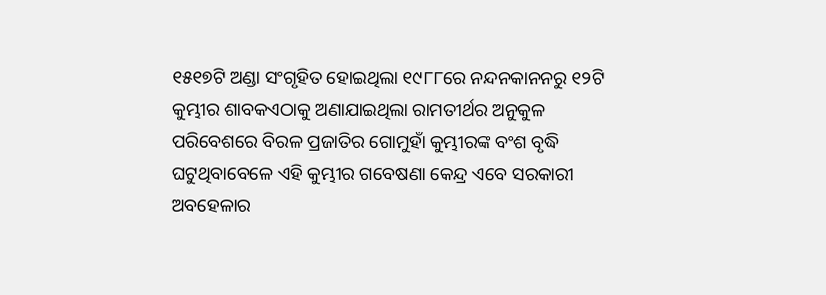୧୫୧୭ଟି ଅଣ୍ଡା ସଂଗୃହିତ ହୋଇଥିଲା ୧୯୮୮ରେ ନନ୍ଦନକାନନରୁ ୧୨ଟି କୁମ୍ଭୀର ଶାବକଏଠାକୁ ଅଣାଯାଇଥିଲା ରାମତୀର୍ଥର ଅନୁକୁଳ ପରିବେଶରେ ବିରଳ ପ୍ରଜାତିର ଗୋମୁହାଁ କୁମ୍ଭୀରଙ୍କ ବଂଶ ବୃଦ୍ଧି ଘଟୁଥିବାବେଳେ ଏହି କୁମ୍ଭୀର ଗବେଷଣା କେନ୍ଦ୍ର ଏବେ ସରକାରୀ ଅବହେଳାର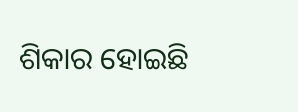ଶିକାର ହୋଇଛି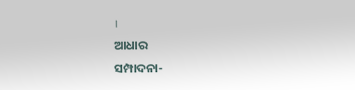।
ଆଧାର
ସମ୍ପାଦନା-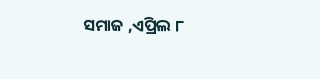ସମାଜ ,ଏପ୍ରିଲ ୮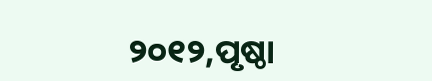୨୦୧୨,ପୃଷ୍ଠା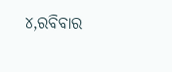୪,ରବିବାର